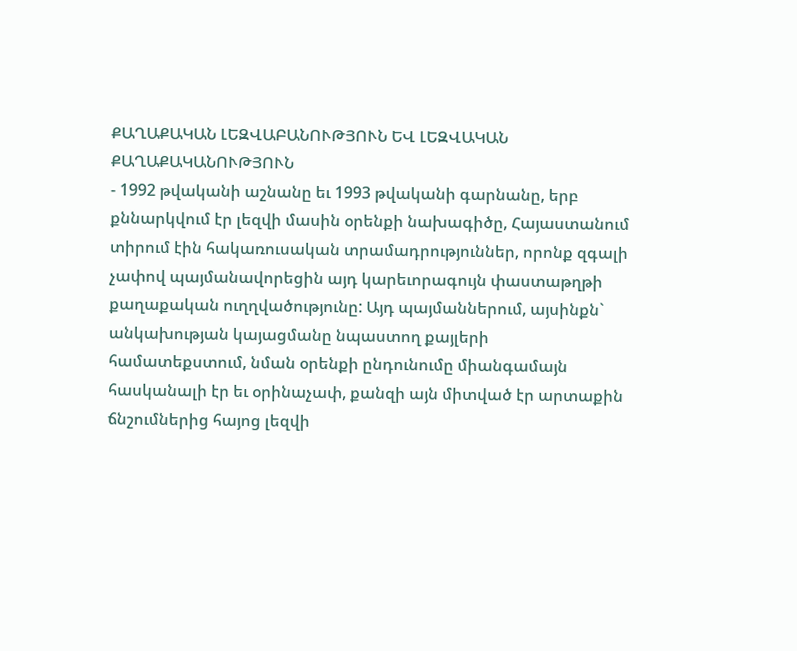ՔԱՂԱՔԱԿԱՆ ԼԵԶՎԱԲԱՆՈՒԹՅՈՒՆ ԵՎ ԼԵԶՎԱԿԱՆ ՔԱՂԱՔԱԿԱՆՈՒԹՅՈՒՆ
- 1992 թվականի աշնանը եւ 1993 թվականի գարնանը, երբ քննարկվում էր լեզվի մասին օրենքի նախագիծը, Հայաստանում տիրում էին հակառուսական տրամադրություններ, որոնք զգալի չափով պայմանավորեցին այդ կարեւորագույն փաստաթղթի քաղաքական ուղղվածությունը: Այդ պայմաններում, այսինքն` անկախության կայացմանը նպաստող քայլերի համատեքստում, նման օրենքի ընդունումը միանգամայն հասկանալի էր եւ օրինաչափ, քանզի այն միտված էր արտաքին ճնշումներից հայոց լեզվի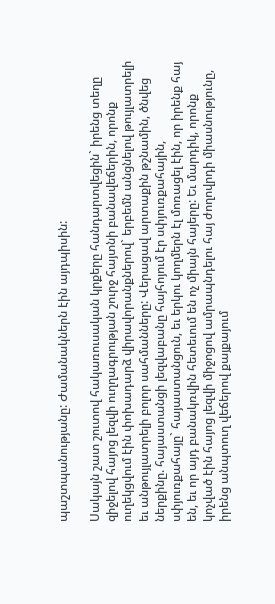պաշտպանությանը: Ժամանակներն էին այդպիսին:

Սակայն շատ շուտով հակառուսական կրքերը հանդարտվեցին` իրենց տեղը զիջելով հայոց լեզվի ուղղագրության շուրջ հայտնի բանավեճերին, որոնք ուղեկցվում էին փոխադարձ վիրավորանքներով` երբեմն անցնելով թույլատրելի եւ անթույլատրելի բոլոր սահմանները: Վերացավ արտաքին թշնամին, ծնվեց ներքինը. հայաստանցի լեզվաբանը հայհոյում էր սփյուռքահային, սփյուռքահայը` հայաստանցուն, եւ երկու կողմերն էլ մոռացել էին, որ իրենք հայ են, եւ որ այդ բանակռվին հետեւում են ոչ միայն հայերը: Եւ մարդիկ, որոնք կոչված էին հայոց լեզվի միջոցով ամրապնդելու հայ ժողովրդի միասնությունը, իրենց անպտուղ վեճերով քայքայում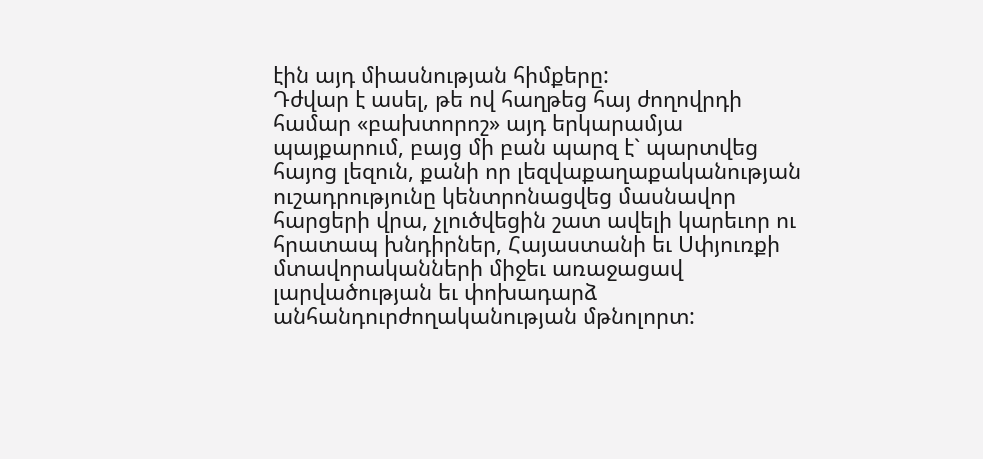էին այդ միասնության հիմքերը:
Դժվար է ասել, թե ով հաղթեց հայ ժողովրդի համար «բախտորոշ» այդ երկարամյա պայքարում, բայց մի բան պարզ է` պարտվեց հայոց լեզուն, քանի որ լեզվաքաղաքականության ուշադրությունը կենտրոնացվեց մասնավոր հարցերի վրա, չլուծվեցին շատ ավելի կարեւոր ու հրատապ խնդիրներ, Հայաստանի եւ Սփյուռքի մտավորականների միջեւ առաջացավ լարվածության եւ փոխադարձ անհանդուրժողականության մթնոլորտ: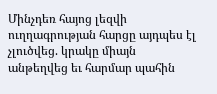Մինչդեռ հայոց լեզվի ուղղագրության հարցը այդպես էլ չլուծվեց. կրակը միայն անթեղվեց եւ հարմար պահին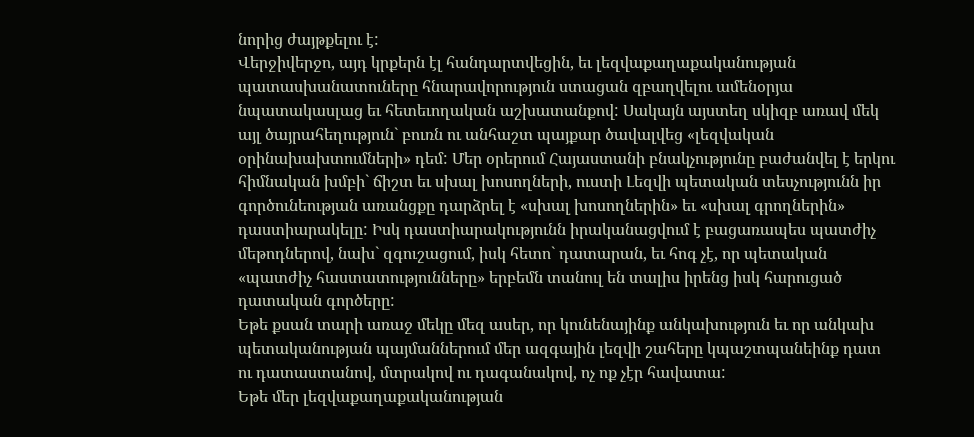նորից ժայթքելու է:
Վերջիվերջո, այդ կրքերն էլ հանդարտվեցին, եւ լեզվաքաղաքականության պատասխանատուները հնարավորություն ստացան զբաղվելու ամենօրյա նպատակասլաց եւ հետեւողական աշխատանքով: Սակայն այստեղ սկիզբ առավ մեկ այլ ծայրահեղություն` բուռն ու անհաշտ պայքար ծավալվեց «լեզվական օրինախախտումների» դեմ: Մեր օրերում Հայաստանի բնակչությունը բաժանվել է երկու հիմնական խմբի` ճիշտ եւ սխալ խոսողների, ուստի Լեզվի պետական տեսչությունն իր գործունեության առանցքը դարձրել է «սխալ խոսողներին» եւ «սխալ գրողներին» դաստիարակելը: Իսկ դաստիարակությունն իրականացվում է բացառապես պատժիչ մեթոդներով, նախ` զգուշացում, իսկ հետո` դատարան, եւ հոգ չէ, որ պետական «պատժիչ հաստատությունները» երբեմն տանուլ են տալիս իրենց իսկ հարուցած դատական գործերը:
Եթե քսան տարի առաջ մեկը մեզ ասեր, որ կունենայինք անկախություն եւ որ անկախ պետականության պայմաններում մեր ազգային լեզվի շահերը կպաշտպանեինք դատ ու դատաստանով, մտրակով ու դագանակով, ոչ ոք չէր հավատա:
Եթե մեր լեզվաքաղաքականության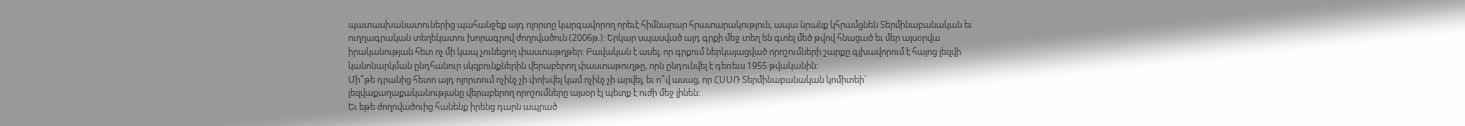պատասխանատուներից պահանջեք այդ ոլորտը կարգավորող որեւէ հիմնարար հրատարակություն, ապա նրանք կհրամցնեն Տերմինաբանական եւ ուղղագրական տեղեկատու խորագրով ժողովածուն (2006թ.): Երկար սպասված այդ գրքի մեջ տեղ են գտել մեծ թվով հնացած եւ մեր այսօրվա իրականության հետ ոչ մի կապ չունեցող փաստաթղթեր: Բավական է ասել, որ գրքում ներկայացված որոշումների շարքը գլխավորում է հայոց լեզվի կանոնարկման ընդհանուր սկզբունքներին վերաբերող փաստաթուղթը, որն ընդունվել է դեռեւս 1955 թվականին:
Մի՞թե դրանից հետո այդ ոլորտում ոչինչ չի փոխվել կամ ոչինչ չի արվել, եւ ո՞վ ասաց, որ ՀՍՍՌ Տերմինաբանական կոմիտեի` լեզվաքաղաքականությանը վերաբերող որոշումները այսօր էլ պետք է ուժի մեջ լինեն:
Եւ եթե ժողովածուից հանենք իրենց դարն ապրած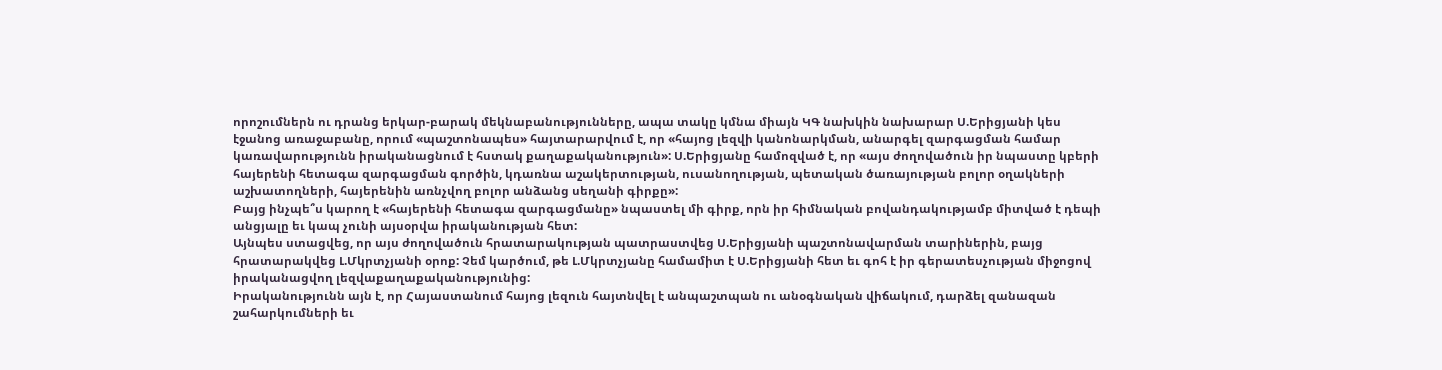որոշումներն ու դրանց երկար-բարակ մեկնաբանությունները, ապա տակը կմնա միայն ԿԳ նախկին նախարար Ս.Երիցյանի կես էջանոց առաջաբանը, որում «պաշտոնապես» հայտարարվում է, որ «հայոց լեզվի կանոնարկման, անարգել զարգացման համար կառավարությունն իրականացնում է հստակ քաղաքականություն»: Ս.Երիցյանը համոզված է, որ «այս ժողովածուն իր նպաստը կբերի հայերենի հետագա զարգացման գործին, կդառնա աշակերտության, ուսանողության, պետական ծառայության բոլոր օղակների աշխատողների, հայերենին առնչվող բոլոր անձանց սեղանի գիրքը»:
Բայց ինչպե՞ս կարող է «հայերենի հետագա զարգացմանը» նպաստել մի գիրք, որն իր հիմնական բովանդակությամբ միտված է դեպի անցյալը եւ կապ չունի այսօրվա իրականության հետ:
Այնպես ստացվեց, որ այս ժողովածուն հրատարակության պատրաստվեց Ս.Երիցյանի պաշտոնավարման տարիներին, բայց հրատարակվեց Լ.Մկրտչյանի օրոք: Չեմ կարծում, թե Լ.Մկրտչյանը համամիտ է Ս.Երիցյանի հետ եւ գոհ է իր գերատեսչության միջոցով իրականացվող լեզվաքաղաքականությունից:
Իրականությունն այն է, որ Հայաստանում հայոց լեզուն հայտնվել է անպաշտպան ու անօգնական վիճակում, դարձել զանազան շահարկումների եւ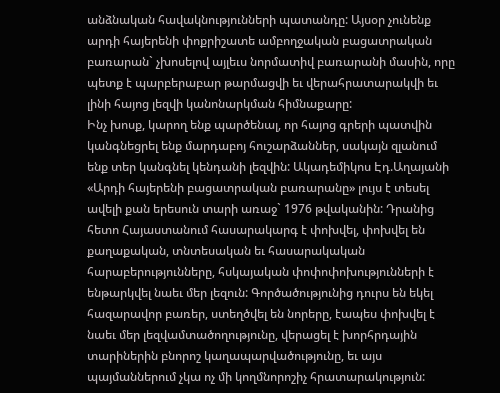անձնական հավակնությունների պատանդը: Այսօր չունենք արդի հայերենի փոքրիշատե ամբողջական բացատրական բառարան` չխոսելով այլեւս նորմատիվ բառարանի մասին, որը պետք է պարբերաբար թարմացվի եւ վերահրատարակվի եւ լինի հայոց լեզվի կանոնարկման հիմնաքարը:
Ինչ խոսք, կարող ենք պարծենալ, որ հայոց գրերի պատվին կանգնեցրել ենք մարդաբոյ հուշարձաններ, սակայն զլանում ենք տեր կանգնել կենդանի լեզվին: Ակադեմիկոս Էդ.Աղայանի «Արդի հայերենի բացատրական բառարանը» լույս է տեսել ավելի քան երեսուն տարի առաջ` 1976 թվականին: Դրանից հետո Հայաստանում հասարակարգ է փոխվել, փոխվել են քաղաքական, տնտեսական եւ հասարակական հարաբերությունները, հսկայական փոփոփոխությունների է ենթարկվել նաեւ մեր լեզուն: Գործածությունից դուրս են եկել հազարավոր բառեր, ստեղծվել են նորերը, էապես փոխվել է նաեւ մեր լեզվամտածողությունը, վերացել է խորհրդային տարիներին բնորոշ կաղապարվածությունը, եւ այս պայմաններում չկա ոչ մի կողմնորոշիչ հրատարակություն: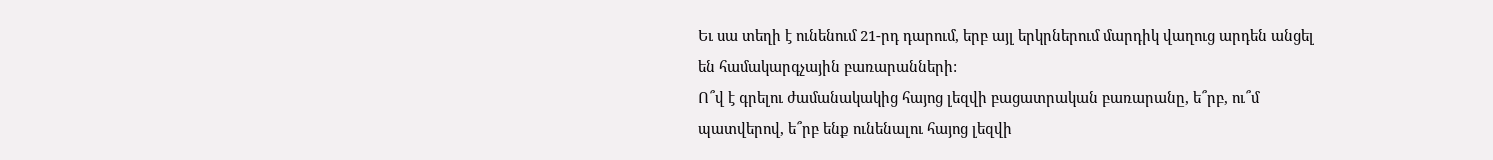Եւ սա տեղի է ունենում 21-րդ դարում, երբ այլ երկրներում մարդիկ վաղուց արդեն անցել են համակարգչային բառարանների:
Ո՞վ է գրելու ժամանակակից հայոց լեզվի բացատրական բառարանը, ե՞րբ, ու՞մ պատվերով, ե՞րբ ենք ունենալու հայոց լեզվի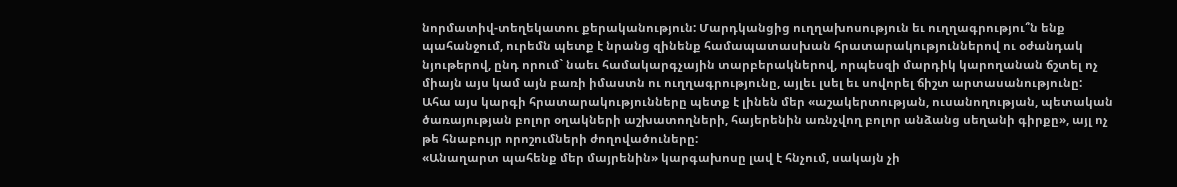նորմատիվ-տեղեկատու քերականություն: Մարդկանցից ուղղախոսություն եւ ուղղագրությու՞ն ենք պահանջում, ուրեմն պետք է նրանց զինենք համապատասխան հրատարակություններով ու օժանդակ նյութերով, ընդ որում` նաեւ համակարգչային տարբերակներով, որպեսզի մարդիկ կարողանան ճշտել ոչ միայն այս կամ այն բառի իմաստն ու ուղղագրությունը, այլեւ լսել եւ սովորել ճիշտ արտասանությունը:
Ահա այս կարգի հրատարակությունները պետք է լինեն մեր «աշակերտության, ուսանողության, պետական ծառայության բոլոր օղակների աշխատողների, հայերենին առնչվող բոլոր անձանց սեղանի գիրքը», այլ ոչ թե հնաբույր որոշումների ժողովածուները:
«Անաղարտ պահենք մեր մայրենին» կարգախոսը լավ է հնչում, սակայն չի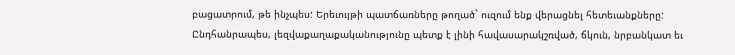բացատրում, թե ինչպես: Երեւույթի պատճառները թողած` ուզում ենք վերացնել հետեւանքները:
Ընդհանրապես, լեզվաքաղաքականությունը պետք է լինի հավասարակշռված, ճկուն, նրբանկատ եւ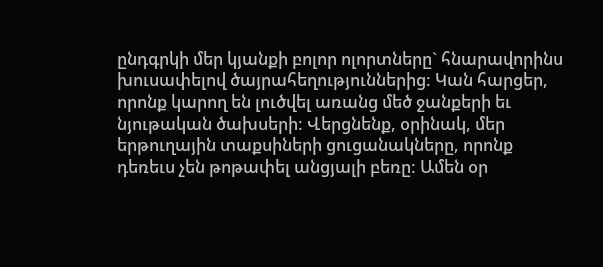ընդգրկի մեր կյանքի բոլոր ոլորտները` հնարավորինս խուսափելով ծայրահեղություններից: Կան հարցեր, որոնք կարող են լուծվել առանց մեծ ջանքերի եւ նյութական ծախսերի: Վերցնենք, օրինակ, մեր երթուղային տաքսիների ցուցանակները, որոնք դեռեւս չեն թոթափել անցյալի բեռը: Ամեն օր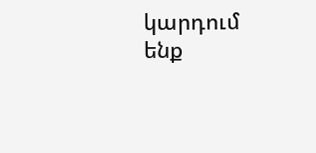կարդում ենք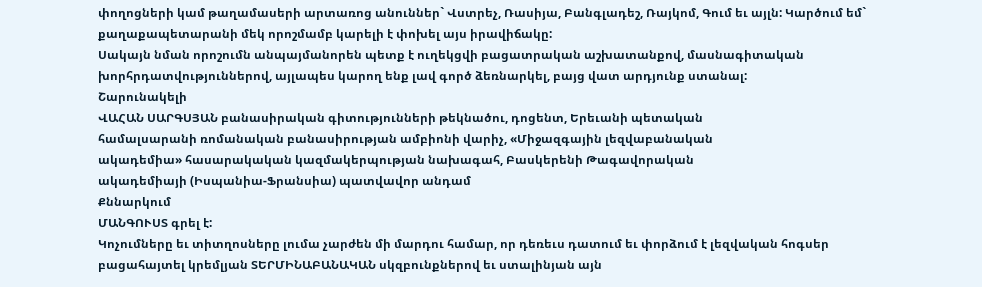փողոցների կամ թաղամասերի արտառոց անուններ` Վստրեչ, Ռասիյա, Բանգլադեշ, Ռայկոմ, Գում եւ այլն: Կարծում եմ` քաղաքապետարանի մեկ որոշմամբ կարելի է փոխել այս իրավիճակը:
Սակայն նման որոշումն անպայմանորեն պետք է ուղեկցվի բացատրական աշխատանքով, մասնագիտական խորհրդատվություններով, այլապես կարող ենք լավ գործ ձեռնարկել, բայց վատ արդյունք ստանալ:
Շարունակելի
ՎԱՀԱՆ ՍԱՐԳՍՅԱՆ բանասիրական գիտությունների թեկնածու, դոցենտ, Երեւանի պետական
համալսարանի ռոմանական բանասիրության ամբիոնի վարիչ, «Միջազգային լեզվաբանական
ակադեմիա» հասարակական կազմակերպության նախագահ, Բասկերենի Թագավորական
ակադեմիայի (Իսպանիա-Ֆրանսիա) պատվավոր անդամ
Քննարկում
ՄԱՆԳՈՒՍՏ գրել է:
Կոչումները եւ տիտղոսները լումա չարժեն մի մարդու համար, որ դեռեւս դատում եւ փորձում է լեզվական հոգսեր բացահայտել կրեմլյան ՏԵՐՄԻՆԱԲԱՆԱԿԱՆ սկզբունքներով եւ ստալինյան այն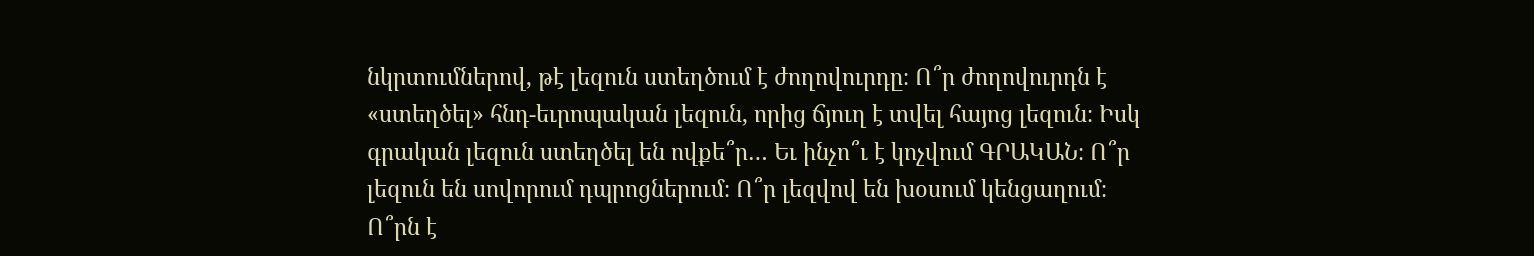նկրտումներով, թէ լեզուն ստեղծում է ժողովուրդը։ Ո՞ր ժողովուրդն է «ստեղծել» հնդ-եւրոպական լեզուն, որից ճյուղ է տվել հայոց լեզուն։ Իսկ գրական լեզուն ստեղծել են ովքե՞ր… Եւ ինչո՞ւ է կոչվում ԳՐԱԿԱՆ։ Ո՞ր լեզուն են սովորում դպրոցներում։ Ո՞ր լեզվով են խօսում կենցաղում։ Ո՞րն է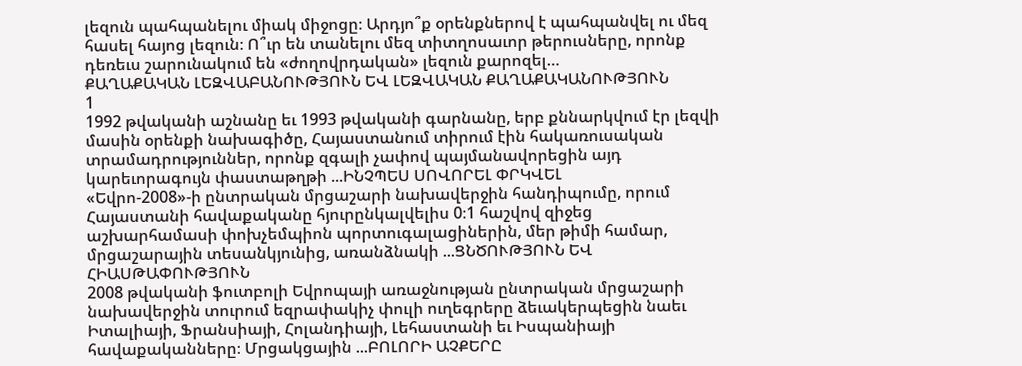լեզուն պահպանելու միակ միջոցը։ Արդյո՞ք օրենքներով է պահպանվել ու մեզ հասել հայոց լեզուն։ Ո՞ւր են տանելու մեզ տիտղոսաւոր թերուսները, որոնք դեռեւս շարունակում են «ժողովրդական» լեզուն քարոզել…
ՔԱՂԱՔԱԿԱՆ ԼԵԶՎԱԲԱՆՈՒԹՅՈՒՆ ԵՎ ԼԵԶՎԱԿԱՆ ՔԱՂԱՔԱԿԱՆՈՒԹՅՈՒՆ
1
1992 թվականի աշնանը եւ 1993 թվականի գարնանը, երբ քննարկվում էր լեզվի մասին օրենքի նախագիծը, Հայաստանում տիրում էին հակառուսական տրամադրություններ, որոնք զգալի չափով պայմանավորեցին այդ կարեւորագույն փաստաթղթի ...ԻՆՉՊԵՍ ՍՈՎՈՐԵԼ ՓՐԿՎԵԼ
«Եվրո-2008»-ի ընտրական մրցաշարի նախավերջին հանդիպումը, որում Հայաստանի հավաքականը հյուրընկալվելիս 0։1 հաշվով զիջեց աշխարհամասի փոխչեմպիոն պորտուգալացիներին, մեր թիմի համար, մրցաշարային տեսանկյունից, առանձնակի ...ՑՆԾՈՒԹՅՈՒՆ ԵՎ ՀԻԱՍԹԱՓՈՒԹՅՈՒՆ
2008 թվականի ֆուտբոլի Եվրոպայի առաջնության ընտրական մրցաշարի նախավերջին տուրում եզրափակիչ փուլի ուղեգրերը ձեւակերպեցին նաեւ Իտալիայի, Ֆրանսիայի, Հոլանդիայի, Լեհաստանի եւ Իսպանիայի հավաքականները։ Մրցակցային ...ԲՈԼՈՐԻ ԱՉՔԵՐԸ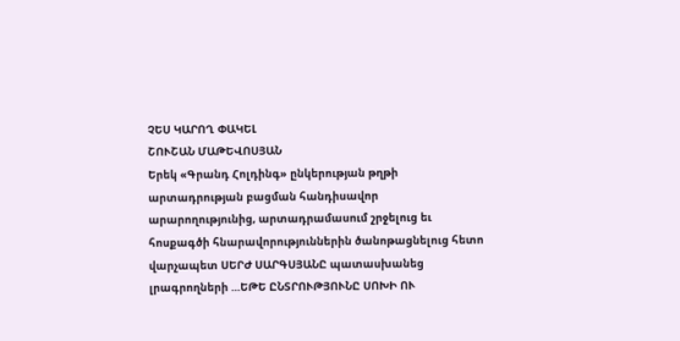ՉԵՍ ԿԱՐՈՂ ՓԱԿԵԼ
ՇՈՒՇԱՆ ՄԱԹԵՎՈՍՅԱՆ
Երեկ «Գրանդ Հոլդինգ» ընկերության թղթի արտադրության բացման հանդիսավոր արարողությունից, արտադրամասում շրջելուց եւ հոսքագծի հնարավորություններին ծանոթացնելուց հետո վարչապետ ՍԵՐԺ ՍԱՐԳՍՅԱՆԸ պատասխանեց լրագրողների ...ԵԹԵ ԸՆՏՐՈՒԹՅՈՒՆԸ ՍՈԽԻ ՈՒ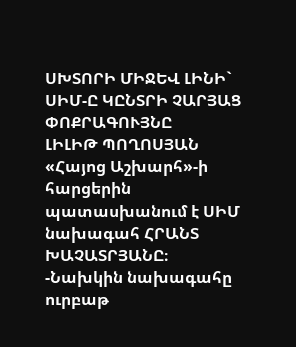ՍԽՏՈՐԻ ՄԻՋԵՎ ԼԻՆԻ` ՍԻՄ-Ը ԿԸՆՏՐԻ ՉԱՐՅԱՑ ՓՈՔՐԱԳՈՒՅՆԸ
ԼԻԼԻԹ ՊՈՂՈՍՅԱՆ
«Հայոց Աշխարհ»-ի հարցերին պատասխանում է ՍԻՄ նախագահ ՀՐԱՆՏ ԽԱՉԱՏՐՅԱՆԸ։
-Նախկին նախագահը ուրբաթ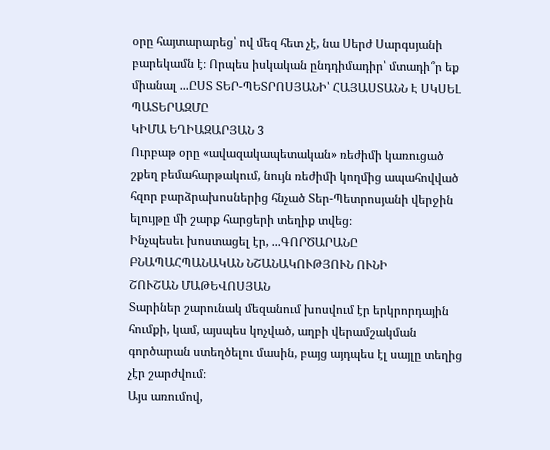օրը հայտարարեց՝ ով մեզ հետ չէ, նա Սերժ Սարգսյանի բարեկամն է։ Որպես իսկական ընդդիմադիր՝ մտադի՞ր եք միանալ ...ԸՍՏ ՏԵՐ-ՊԵՏՐՈՍՅԱՆԻ՝ ՀԱՅԱՍՏԱՆՆ Է ՍԿՍԵԼ ՊԱՏԵՐԱԶՄԸ
ԿԻՄԱ ԵՂԻԱԶԱՐՅԱՆ 3
Ուրբաթ օրը «ավազակապետական» ռեժիմի կառուցած շքեղ բեմահարթակում, նույն ռեժիմի կողմից ապահովված հզոր բարձրախոսներից հնչած Տեր-Պետրոսյանի վերջին ելույթը մի շարք հարցերի տեղիք տվեց։
Ինչպեսեւ խոստացել էր, ...ԳՈՐԾԱՐԱՆԸ ԲՆԱՊԱՀՊԱՆԱԿԱՆ ՆՇԱՆԱԿՈՒԹՅՈՒՆ ՈՒՆԻ
ՇՈՒՇԱՆ ՄԱԹԵՎՈՍՅԱՆ
Տարիներ շարունակ մեզանում խոսվում էր երկրորդային հումքի, կամ, այսպես կոչված, աղբի վերամշակման գործարան ստեղծելու մասին, բայց այդպես էլ սայլը տեղից չէր շարժվում։
Այս առումով,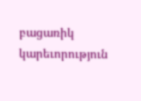բացառիկ կարեւորություն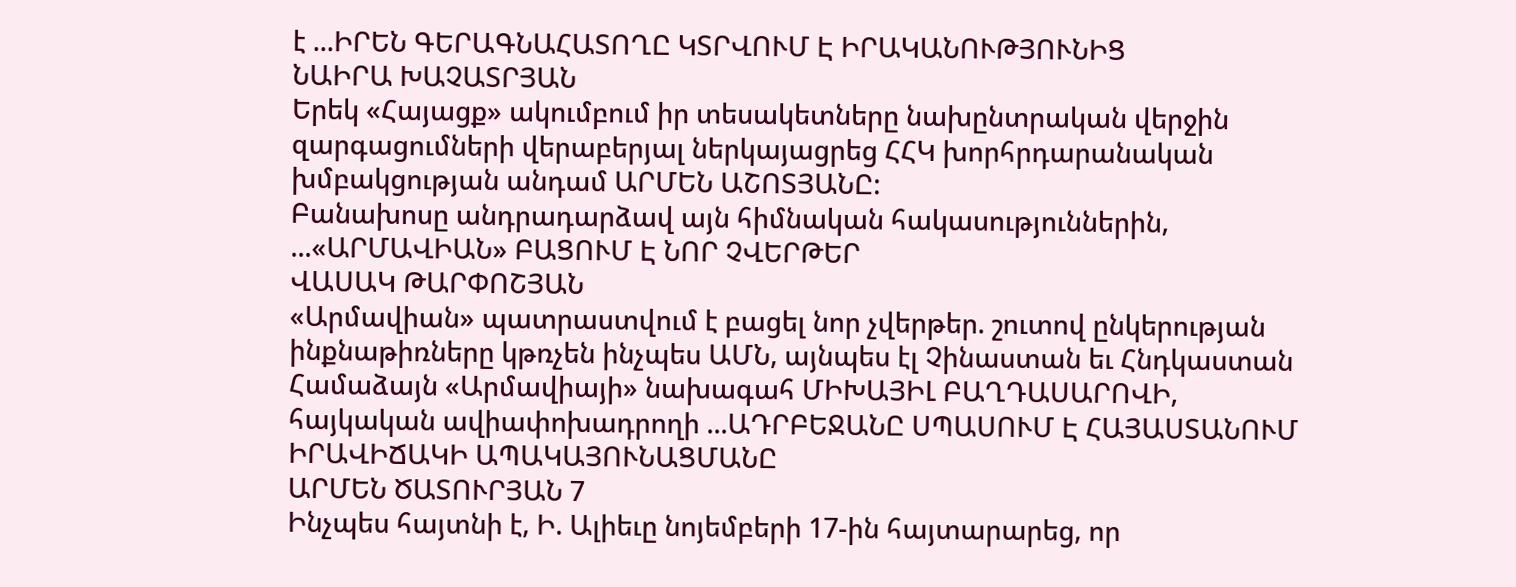է ...ԻՐԵՆ ԳԵՐԱԳՆԱՀԱՏՈՂԸ ԿՏՐՎՈՒՄ Է ԻՐԱԿԱՆՈՒԹՅՈՒՆԻՑ
ՆԱԻՐԱ ԽԱՉԱՏՐՅԱՆ
Երեկ «Հայացք» ակումբում իր տեսակետները նախընտրական վերջին զարգացումների վերաբերյալ ներկայացրեց ՀՀԿ խորհրդարանական խմբակցության անդամ ԱՐՄԵՆ ԱՇՈՏՅԱՆԸ:
Բանախոսը անդրադարձավ այն հիմնական հակասություններին, ...«ԱՐՄԱՎԻԱՆ» ԲԱՑՈՒՄ Է ՆՈՐ ՉՎԵՐԹԵՐ
ՎԱՍԱԿ ԹԱՐՓՈՇՅԱՆ
«Արմավիան» պատրաստվում է բացել նոր չվերթեր. շուտով ընկերության ինքնաթիռները կթռչեն ինչպես ԱՄՆ, այնպես էլ Չինաստան եւ Հնդկաստան
Համաձայն «Արմավիայի» նախագահ ՄԻԽԱՅԻԼ ԲԱՂԴԱՍԱՐՈՎԻ, հայկական ավիափոխադրողի ...ԱԴՐԲԵՋԱՆԸ ՍՊԱՍՈՒՄ Է ՀԱՅԱՍՏԱՆՈՒՄ ԻՐԱՎԻՃԱԿԻ ԱՊԱԿԱՅՈՒՆԱՑՄԱՆԸ
ԱՐՄԵՆ ԾԱՏՈՒՐՅԱՆ 7
Ինչպես հայտնի է, Ի. Ալիեւը նոյեմբերի 17-ին հայտարարեց, որ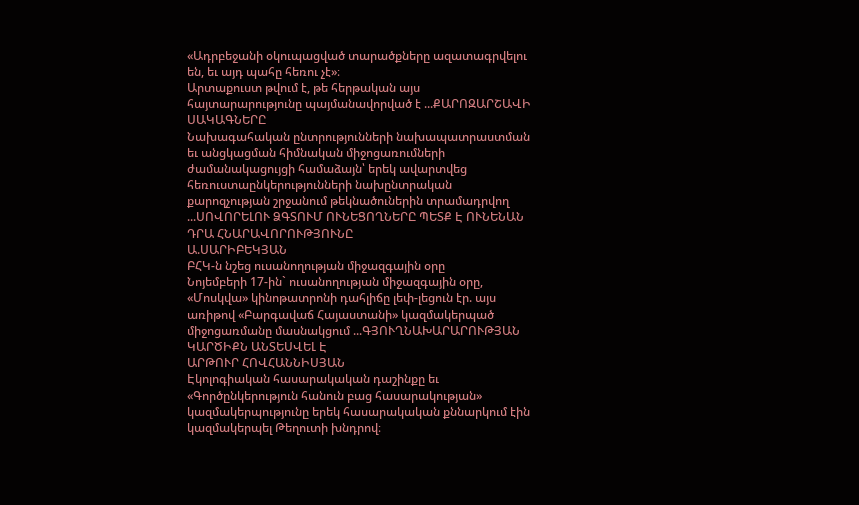«Ադրբեջանի օկուպացված տարածքները ազատագրվելու են, եւ այդ պահը հեռու չէ»։
Արտաքուստ թվում է, թե հերթական այս հայտարարությունը պայմանավորված է ...ՔԱՐՈԶԱՐՇԱՎԻ ՍԱԿԱԳՆԵՐԸ
Նախագահական ընտրությունների նախապատրաստման եւ անցկացման հիմնական միջոցառումների ժամանակացույցի համաձայն՝ երեկ ավարտվեց հեռուստաընկերությունների նախընտրական քարոզչության շրջանում թեկնածուներին տրամադրվող ...ՍՈՎՈՐԵԼՈՒ ՁԳՏՈՒՄ ՈՒՆԵՑՈՂՆԵՐԸ ՊԵՏՔ Է ՈՒՆԵՆԱՆ ԴՐԱ ՀՆԱՐԱՎՈՐՈՒԹՅՈՒՆԸ
Ա.ՍԱՐԻԲԵԿՅԱՆ
ԲՀԿ-ն նշեց ուսանողության միջազգային օրը
Նոյեմբերի 17-ին` ուսանողության միջազգային օրը, «Մոսկվա» կինոթատրոնի դահլիճը լեփ-լեցուն էր. այս առիթով «Բարգավաճ Հայաստանի» կազմակերպած միջոցառմանը մասնակցում ...ԳՅՈՒՂՆԱԽԱՐԱՐՈՒԹՅԱՆ ԿԱՐԾԻՔՆ ԱՆՏԵՍՎԵԼ Է
ԱՐԹՈՒՐ ՀՈՎՀԱՆՆԻՍՅԱՆ
Էկոլոգիական հասարակական դաշինքը եւ «Գործընկերություն հանուն բաց հասարակության» կազմակերպությունը երեկ հասարակական քննարկում էին կազմակերպել Թեղուտի խնդրով։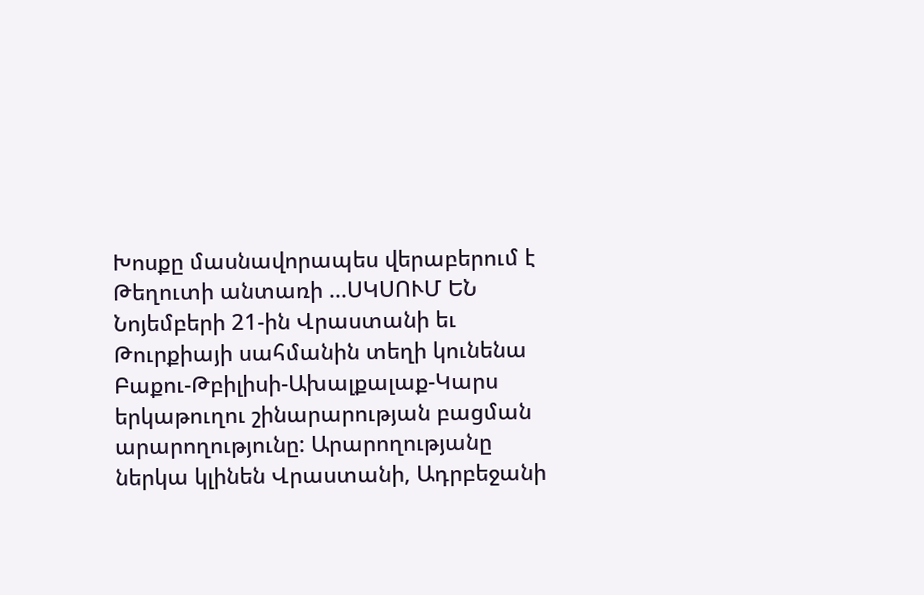Խոսքը մասնավորապես վերաբերում է Թեղուտի անտառի ...ՍԿՍՈՒՄ ԵՆ
Նոյեմբերի 21-ին Վրաստանի եւ Թուրքիայի սահմանին տեղի կունենա Բաքու-Թբիլիսի-Ախալքալաք-Կարս երկաթուղու շինարարության բացման արարողությունը: Արարողությանը ներկա կլինեն Վրաստանի, Ադրբեջանի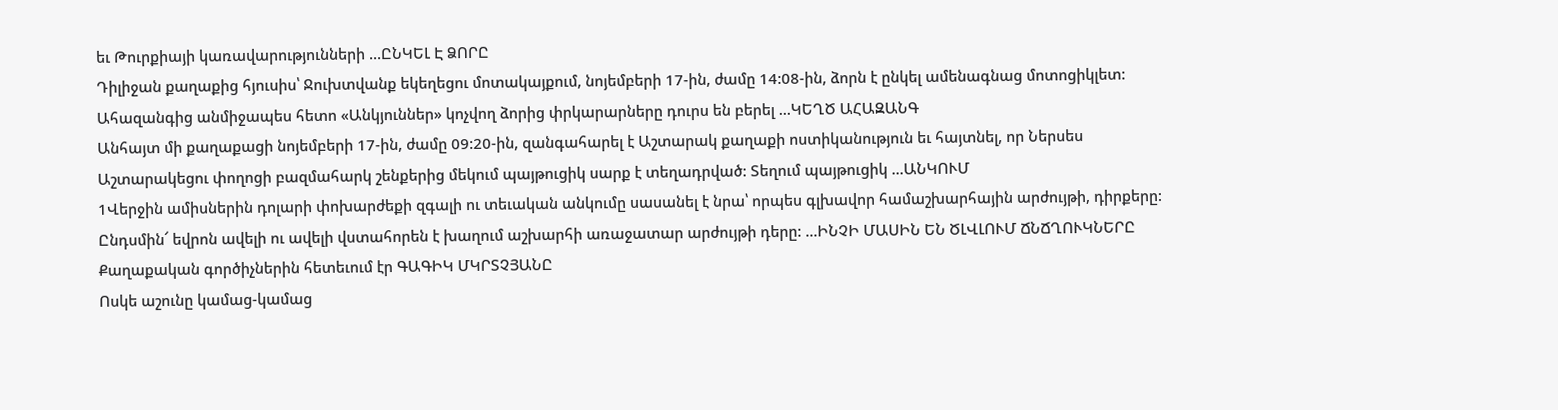եւ Թուրքիայի կառավարությունների ...ԸՆԿԵԼ Է ՁՈՐԸ
Դիլիջան քաղաքից հյուսիս՝ Ջուխտվանք եկեղեցու մոտակայքում, նոյեմբերի 17-ին, ժամը 14:08-ին, ձորն է ընկել ամենագնաց մոտոցիկլետ: Ահազանգից անմիջապես հետո «Անկյուններ» կոչվող ձորից փրկարարները դուրս են բերել ...ԿԵՂԾ ԱՀԱԶԱՆԳ
Անհայտ մի քաղաքացի նոյեմբերի 17-ին, ժամը 09:20-ին, զանգահարել է Աշտարակ քաղաքի ոստիկանություն եւ հայտնել, որ Ներսես Աշտարակեցու փողոցի բազմահարկ շենքերից մեկում պայթուցիկ սարք է տեղադրված: Տեղում պայթուցիկ ...ԱՆԿՈՒՄ
1Վերջին ամիսներին դոլարի փոխարժեքի զգալի ու տեւական անկումը սասանել է նրա՝ որպես գլխավոր համաշխարհային արժույթի, դիրքերը: Ընդսմին՜ եվրոն ավելի ու ավելի վստահորեն է խաղում աշխարհի առաջատար արժույթի դերը: ...ԻՆՉԻ ՄԱՍԻՆ ԵՆ ԾԼՎԼՈՒՄ ՃՆՃՂՈՒԿՆԵՐԸ
Քաղաքական գործիչներին հետեւում էր ԳԱԳԻԿ ՄԿՐՏՉՅԱՆԸ
Ոսկե աշունը կամաց-կամաց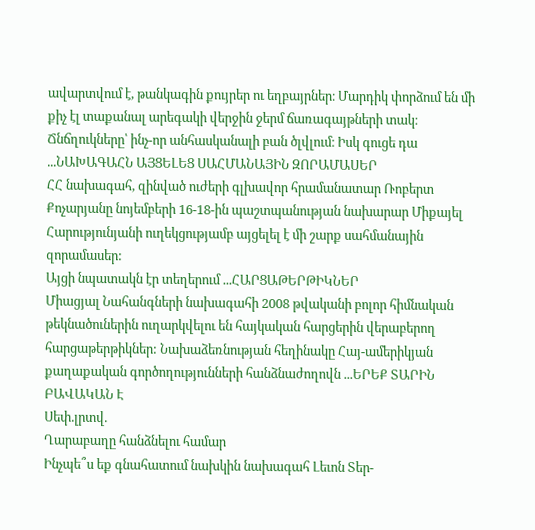ավարտվում է, թանկագին քույրեր ու եղբայրներ։ Մարդիկ փորձում են մի քիչ էլ տաքանալ արեգակի վերջին ջերմ ճառագայթների տակ։ Ճնճղուկները՝ ինչ-որ անհասկանալի բան ծլվլում։ Իսկ գուցե դա ...ՆԱԽԱԳԱՀՆ ԱՅՑԵԼԵՑ ՍԱՀՄԱՆԱՅԻՆ ԶՈՐԱՄԱՍԵՐ
ՀՀ նախագահ, զինված ուժերի գլխավոր հրամանատար Ռոբերտ Քոչարյանը նոյեմբերի 16-18-ին պաշտպանության նախարար Միքայել Հարությունյանի ուղեկցությամբ այցելել է մի շարք սահմանային զորամասեր:
Այցի նպատակն էր տեղերում ...ՀԱՐՑԱԹԵՐԹԻԿՆԵՐ
Միացյալ Նահանգների նախագահի 2008 թվականի բոլոր հիմնական թեկնածուներին ուղարկվելու են հայկական հարցերին վերաբերող հարցաթերթիկներ: Նախաձեռնության հեղինակը Հայ-ամերիկյան քաղաքական գործողությունների հանձնաժողովն ...ԵՐԵՔ ՏԱՐԻՆ ԲԱՎԱԿԱՆ Է
Սեփ.լրտվ.
Ղարաբաղը հանձնելու համար
Ինչպե՞ս եք գնահատում նախկին նախագահ Լեւոն Տեր-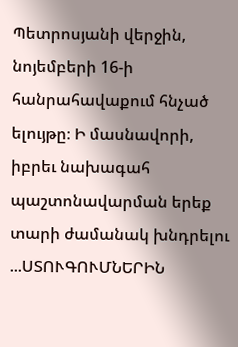Պետրոսյանի վերջին, նոյեմբերի 16-ի հանրահավաքում հնչած ելույթը։ Ի մասնավորի, իբրեւ նախագահ պաշտոնավարման երեք տարի ժամանակ խնդրելու ...ՍՏՈՒԳՈՒՄՆԵՐԻՆ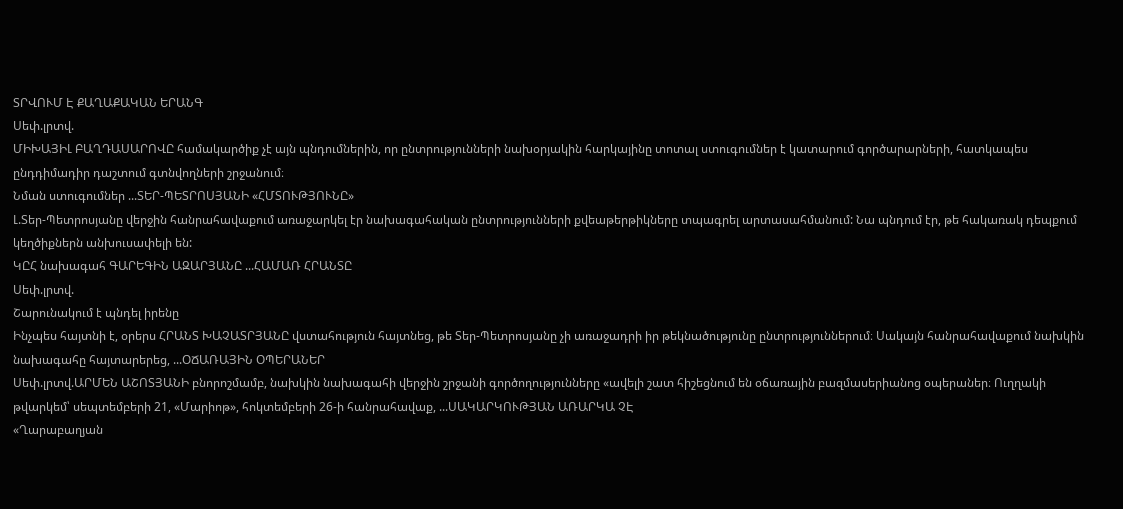ՏՐՎՈՒՄ Է ՔԱՂԱՔԱԿԱՆ ԵՐԱՆԳ
Սեփ.լրտվ.
ՄԻԽԱՅԻԼ ԲԱՂԴԱՍԱՐՈՎԸ համակարծիք չէ այն պնդումներին, որ ընտրությունների նախօրյակին հարկայինը տոտալ ստուգումներ է կատարում գործարարների, հատկապես ընդդիմադիր դաշտում գտնվողների շրջանում։
Նման ստուգումներ ...ՏԵՐ-ՊԵՏՐՈՍՅԱՆԻ «ՀՄՏՈՒԹՅՈՒՆԸ»
Լ.Տեր-Պետրոսյանը վերջին հանրահավաքում առաջարկել էր նախագահական ընտրությունների քվեաթերթիկները տպագրել արտասահմանում: Նա պնդում էր, թե հակառակ դեպքում կեղծիքներն անխուսափելի են:
ԿԸՀ նախագահ ԳԱՐԵԳԻՆ ԱԶԱՐՅԱՆԸ ...ՀԱՄԱՌ ՀՐԱՆՏԸ
Սեփ.լրտվ.
Շարունակում է պնդել իրենը
Ինչպես հայտնի է, օրերս ՀՐԱՆՏ ԽԱՉԱՏՐՅԱՆԸ վստահություն հայտնեց, թե Տեր-Պետրոսյանը չի առաջադրի իր թեկնածությունը ընտրություններում։ Սակայն հանրահավաքում նախկին նախագահը հայտարերեց, ...ՕՃԱՌԱՅԻՆ ՕՊԵՐԱՆԵՐ
Սեփ.լրտվ.ԱՐՄԵՆ ԱՇՈՏՅԱՆԻ բնորոշմամբ, նախկին նախագահի վերջին շրջանի գործողությունները «ավելի շատ հիշեցնում են օճառային բազմասերիանոց օպերաներ։ Ուղղակի թվարկեմ՝ սեպտեմբերի 21, «Մարիոթ», հոկտեմբերի 26-ի հանրահավաք, ...ՍԱԿԱՐԿՈՒԹՅԱՆ ԱՌԱՐԿԱ ՉԷ
«Ղարաբաղյան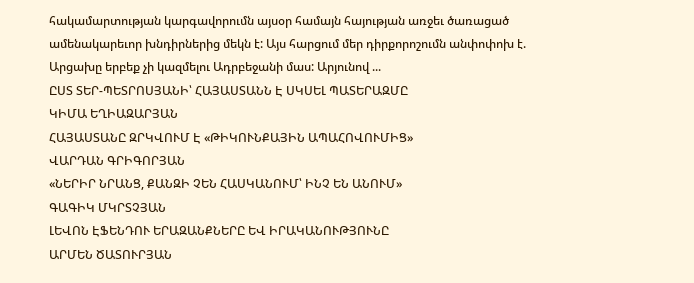հակամարտության կարգավորումն այսօր համայն հայության առջեւ ծառացած ամենակարեւոր խնդիրներից մեկն է: Այս հարցում մեր դիրքորոշումն անփոփոխ է. Արցախը երբեք չի կազմելու Ադրբեջանի մաս: Արյունով ...
ԸՍՏ ՏԵՐ-ՊԵՏՐՈՍՅԱՆԻ՝ ՀԱՅԱՍՏԱՆՆ Է ՍԿՍԵԼ ՊԱՏԵՐԱԶՄԸ
ԿԻՄԱ ԵՂԻԱԶԱՐՅԱՆ
ՀԱՅԱՍՏԱՆԸ ԶՐԿՎՈՒՄ Է «ԹԻԿՈՒՆՔԱՅԻՆ ԱՊԱՀՈՎՈՒՄԻՑ»
ՎԱՐԴԱՆ ԳՐԻԳՈՐՅԱՆ
«ՆԵՐԻՐ ՆՐԱՆՑ, ՔԱՆԶԻ ՉԵՆ ՀԱՍԿԱՆՈՒՄ՝ ԻՆՉ ԵՆ ԱՆՈՒՄ»
ԳԱԳԻԿ ՄԿՐՏՉՅԱՆ
ԼԵՎՈՆ ԷՖԵՆԴՈՒ ԵՐԱԶԱՆՔՆԵՐԸ ԵՎ ԻՐԱԿԱՆՈՒԹՅՈՒՆԸ
ԱՐՄԵՆ ԾԱՏՈՒՐՅԱՆ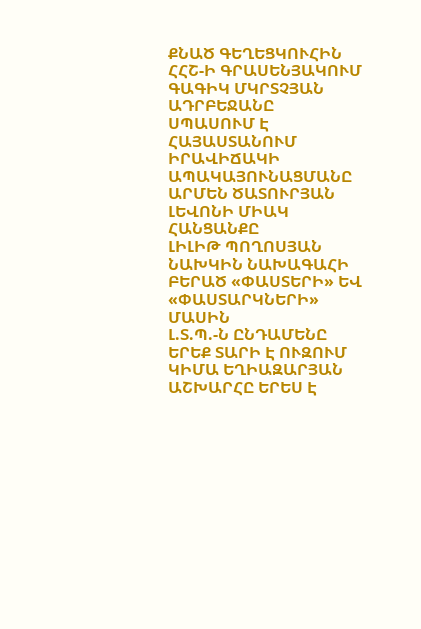ՔՆԱԾ ԳԵՂԵՑԿՈՒՀԻՆ ՀՀՇ-Ի ԳՐԱՍԵՆՅԱԿՈՒՄ
ԳԱԳԻԿ ՄԿՐՏՉՅԱՆ
ԱԴՐԲԵՋԱՆԸ ՍՊԱՍՈՒՄ Է ՀԱՅԱՍՏԱՆՈՒՄ ԻՐԱՎԻՃԱԿԻ ԱՊԱԿԱՅՈՒՆԱՑՄԱՆԸ
ԱՐՄԵՆ ԾԱՏՈՒՐՅԱՆ
ԼԵՎՈՆԻ ՄԻԱԿ ՀԱՆՑԱՆՔԸ
ԼԻԼԻԹ ՊՈՂՈՍՅԱՆ
ՆԱԽԿԻՆ ՆԱԽԱԳԱՀԻ ԲԵՐԱԾ «ՓԱՍՏԵՐԻ» ԵՎ «ՓԱՍՏԱՐԿՆԵՐԻ» ՄԱՍԻՆ
Լ.Տ.Պ.-Ն ԸՆԴԱՄԵՆԸ ԵՐԵՔ ՏԱՐԻ Է ՈՒԶՈՒՄ
ԿԻՄԱ ԵՂԻԱԶԱՐՅԱՆ
ԱՇԽԱՐՀԸ ԵՐԵՍ Է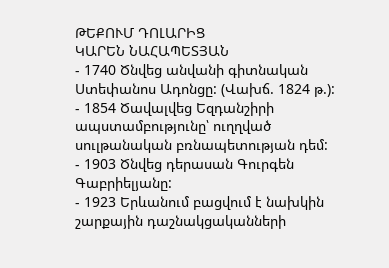ԹԵՔՈՒՄ ԴՈԼԱՐԻՑ
ԿԱՐԵՆ ՆԱՀԱՊԵՏՅԱՆ
- 1740 Ծնվեց անվանի գիտնական Ստեփանոս Ադոնցը: (Վախճ. 1824 թ.):
- 1854 Ծավալվեց Եզդանշիրի ապստամբությունը՝ ուղղված սուլթանական բռնապետության դեմ:
- 1903 Ծնվեց դերասան Գուրգեն Գաբրիելյանը:
- 1923 Երևանում բացվում է նախկին շարքային դաշնակցականների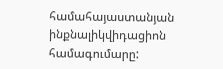համահայաստանյան ինքնալիկվիդացիոն համագումարը: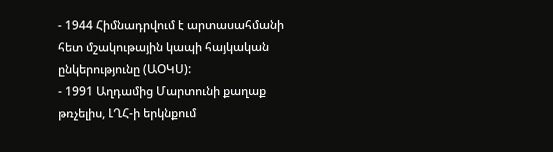- 1944 Հիմնադրվում է արտասահմանի հետ մշակութային կապի հայկական ընկերությունը (ԱՕԿՍ):
- 1991 Աղդամից Մարտունի քաղաք թռչելիս, ԼՂՀ-ի երկնքում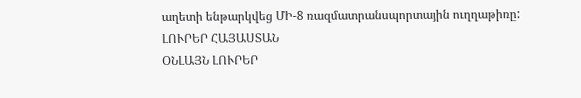աղետի ենթարկվեց ՄԻ-8 ռազմատրանսպորտային ուղղաթիռը:
ԼՈՒՐԵՐ ՀԱՅԱՍՏԱՆ
ՕՆԼԱՅՆ ԼՈՒՐԵՐ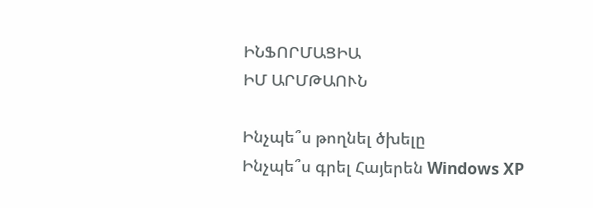ԻՆՖՈՐՄԱՑԻԱ
ԻՄ ԱՐՄԹԱՈՒՆ

Ինչպե՞ս թողնել ծխելը
Ինչպե՞ս գրել Հայերեն Windows XP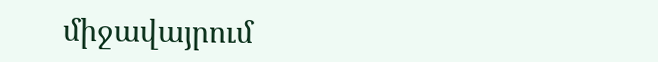միջավայրում